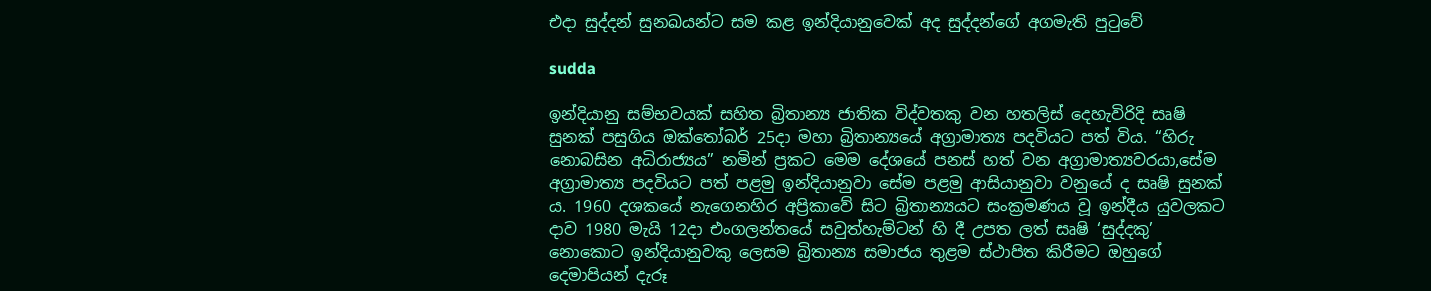එදා සුද්දන් සුනඛයන්ට සම කළ ඉන්දියානුවෙක් අද සුද්දන්ගේ අගමැති පුටුවේ

sudda

ඉන්දියානු සම්භවයක් සහිත බ්‍රිතාන්‍ය ජාතික විද්වතකු වන හතලිස් දෙහැවිරිදි සෘෂි සුනක් පසුගිය ඔක්තෝබර් 25දා මහා බ්‍රිතාන්‍යයේ අග්‍රාමාත්‍ය පදවියට පත් විය. “හිරු නොබසින අධිරාජ්‍යය” නමින් ප්‍රකට මෙම දේශයේ පනස් හත් වන අග්‍රාමාත්‍යවරයා,සේම අග්‍රාමාත්‍ය පදවියට පත් පළමු ඉන්දියානුවා සේම පළමු ආසියානුවා වනුයේ ද සෘෂි සුනක් ය. 1960 දශකයේ නැගෙනහිර අප්‍රිකාවේ සිට බ්‍රිතාන්‍යයට සංක්‍රමණය වූ ඉන්දීය යුවලකට දාව 1980 මැයි 12දා එංගලන්තයේ සවුත්හැම්ටන් හි දී උපත ලත් සෘෂි ‘සුද්දකු’ නොකොට ඉන්දියානුවකු ලෙසම බ්‍රිතාන්‍ය සමාජය තුළම ස්ථාපිත කිරීමට ඔහුගේ දෙමාපියන් දැරූ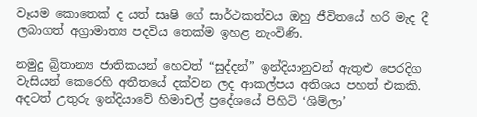වෑයම කොතෙක් ද යත් සෘෂි ගේ සාර්ථකත්වය ඔහු ජීවිතයේ හරි මැද දී ලබාගත් අග්‍රාමාත්‍ය පදවිය තෙක්ම ඉහළ නැංවිණි.

නමුදු බ්‍රිතාන්‍ය ජාතිකයන් හෙවත් “සුද්දන්” ඉන්දියානුවන් ඇතුළු පෙරදිග වැසියන් කෙරෙහි අතීතයේ දක්වන ලද ආකල්පය අතිශය පහත් එකකි. අදටත් උතුරු ඉන්දියාවේ හිමාචල් ප්‍රදේශයේ පිහිටි ‘ශිම්ලා’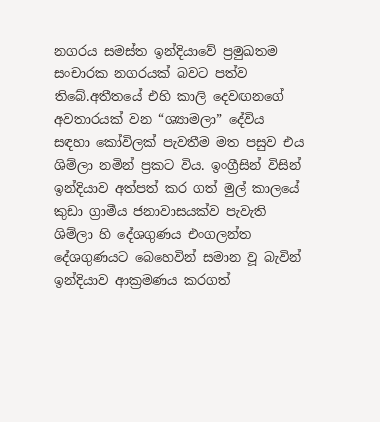නගරය සමස්ත ඉන්දියාවේ ප්‍රමුඛතම සංචාරක නගරයක් බවට පත්ව තිබේ.අතීතයේ එහි කාලි දෙවඟනගේ අවතාරයක් වන “ශ්‍යාමලා” දේවිය සඳහා කෝවිලක් පැවතීම මත පසුව එය ශිම්ලා නමින් ප්‍රකට විය. ඉංග්‍රීසින් විසින් ඉන්දියාව අත්පත් කර ගත් මුල් කාලයේ කුඩා ග්‍රාමීය ජනාවාසයක්ව පැවැති ශිම්ලා හි දේශගුණය එංගලන්ත දේශගුණයට බෙහෙවින් සමාන වූ බැවින් ඉන්දියාව ආක්‍රමණය කරගත්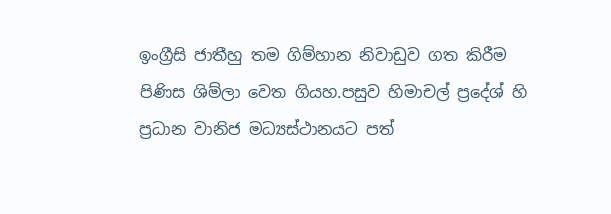ඉංග්‍රීසි ජාතීහු තම ගිම්හාන නිවාඩුව ගත කිරීම පිණිස ශිම්ලා වෙත ගියහ.පසුව හිමාචල් ප්‍රදේශ් හි ප්‍රධාන වානිජ මධ්‍යස්ථානයට පත්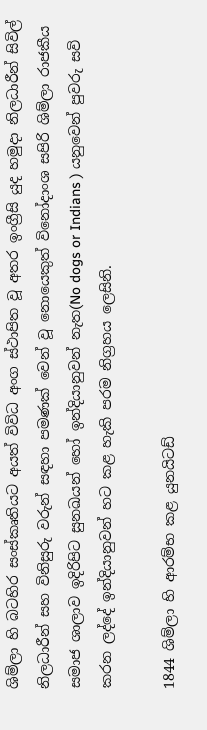ශිම්ලා හි බටහිර සංස්කෘතියට අයත් විවිධ අංග ස්ථාපිත වූ අතර ඉංග්‍රීසි යුද හමුදා නිලධාරීන් සිවිල් නිලධාරීන් සහ විනිසුරු වරුන් සඳහා පමණක් වෙන් වූ නොයෙකුත් විනෝදාංශ සපිරි ශිම්ලා රාජකීය සමාජ ශාලාව ඉදිරිපිට සුනඛයන් හෝ ඉන්දියානුවන් නැත(No dogs or Indians ) යනුවෙන් පුවරු සවි කරන ලද්දේ ඉන්දියානුවන් හට කළ හැකි පරම නිග්‍රහය ලෙසිනි.

1844 ශිම්ලා හි ආරම්භ කළ යුනයිටඩ්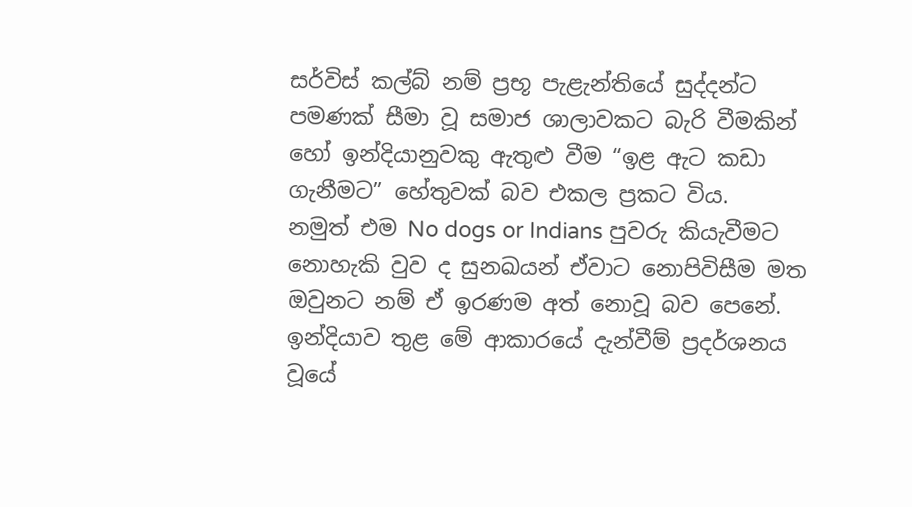සර්විස් කල්බ් නම් ප්‍රභූ පැළැන්තියේ සුද්දන්ට පමණක් සීමා වූ සමාජ ශාලාවකට බැරි වීමකින් හෝ ඉන්දියානුවකු ඇතුළු වීම “ඉළ ඇට කඩා ගැනීමට” හේතුවක් බව එකල ප්‍රකට විය.
නමුත් එම No dogs or Indians පුවරු කියැවීමට නොහැකි වුව ද සුනඛයන් ඒවාට නොපිවිසීම මත ඔවුනට නම් ඒ ඉරණම අත් නොවූ බව පෙනේ. ඉන්දියාව තුළ මේ ආකාරයේ දැන්වීම් ප්‍රදර්ශනය වූයේ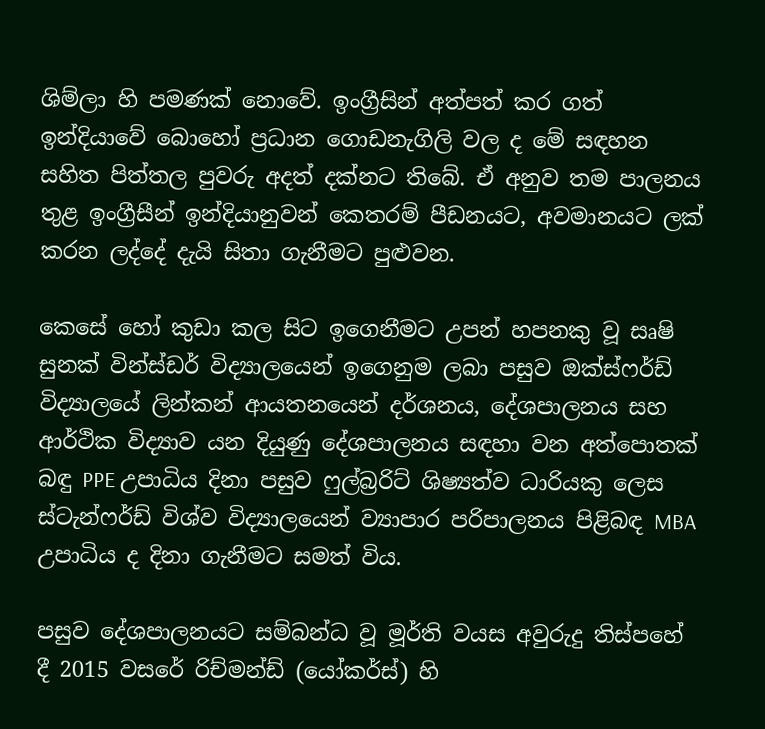ශිම්ලා හි පමණක් නොවේ. ඉංග්‍රීසින් අත්පත් කර ගත් ඉන්දියාවේ බොහෝ ප්‍රධාන ගොඩනැගිලි වල ද මේ සඳහන සහිත පිත්තල පුවරු අදත් දක්නට තිබේ. ඒ අනුව තම පාලනය තුළ ඉංග්‍රීසීන් ඉන්දියානුවන් කෙතරම් පීඩනයට, අවමානයට ලක් කරන ලද්දේ දැයි සිතා ගැනීමට පුළුවන.

කෙසේ හෝ කුඩා කල සිට ඉගෙනීමට උපන් හපනකු වූ සෘෂි සුනක් වින්ස්ඩර් විද්‍යාලයෙන් ඉගෙනුම ලබා පසුව ඔක්ස්ෆර්ඩ් විද්‍යාලයේ ලින්කන් ආයතනයෙන් දර්ශනය, දේශපාලනය සහ ආර්ථික විද්‍යාව යන දියුණු දේශපාලනය සඳහා වන අත්පොතක් බඳු PPE උපාධිය දිනා පසුව ෆුල්බ්‍රරිට් ශිෂ්‍යත්ව ධාරියකු ලෙස ස්ටැන්ෆර්ඩ් විශ්ව විද්‍යාලයෙන් ව්‍යාපාර පරිපාලනය පිළිබඳ MBA උපාධිය ද දිනා ගැනීමට සමත් විය.

පසුව දේශපාලනයට සම්බන්ධ වූ මූර්ති වයස අවුරුදු තිස්පහේ දී 2015 වසරේ රිච්මන්ඩ් (යෝකර්ස්) හි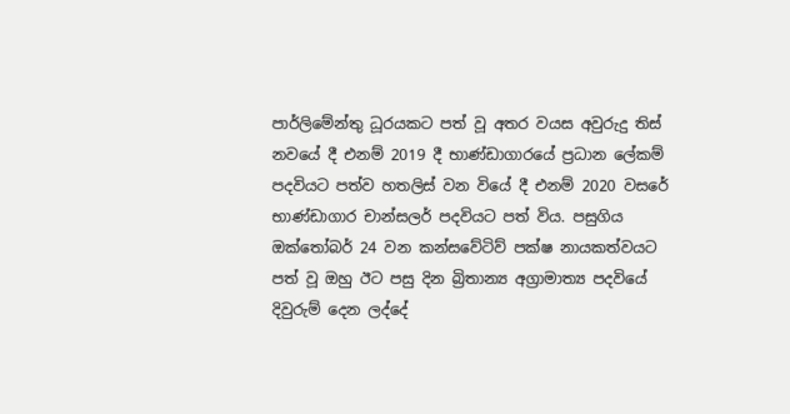පාර්ලිමේන්තු ධූරයකට පත් වූ අතර වයස අවුරුදු තිස් නවයේ දී එනම් 2019 දී භාණ්ඩාගාරයේ ප්‍රධාන ලේකම් පදවියට පත්ව හතලිස් වන වියේ දී එනම් 2020 වසරේ භාණ්ඩාගාර චාන්සලර් පදවියට පත් විය. පසුගිය ඔක්තෝබර් 24 වන කන්සවේටිව් පක්ෂ නායකත්වයට පත් වූ ඔහු ඊට පසු දින බ්‍රිතාන්‍ය අග්‍රාමාත්‍ය පදවියේ දිවුරුම් දෙන ලද්දේ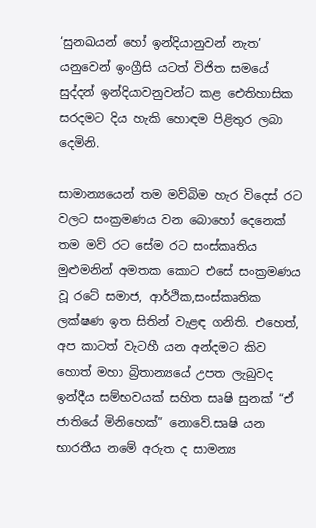‘සුනඛයන් හෝ ඉන්දියානුවන් නැත’ යනුවෙන් ඉංග්‍රීසි යටත් විජිත සමයේ සුද්දන් ඉන්දියාවනුවන්ට කළ ඓතිහාසික සරදමට දිය හැකි හොඳම පිළිතුර ලබා දෙමිනි.

සාමාන්‍යයෙන් තම මව්බිම හැර විදෙස් රට වලට සංක්‍රමණය වන බොහෝ දෙනෙක් තම මව් රට සේම රට සංස්කෘතිය මුළුමනින් අමතක කොට එසේ සංක්‍රමණය වූ රටේ සමාජ, ආර්ථික,සංස්කෘතික ලක්ෂණ ඉත සිතින් වැළඳ ගනිති. එහෙත්, අප කාටත් වැටහී යන අන්දමට කිව හොත් මහා බ්‍රිතා‍න්‍යයේ උපත ලැබුවද ඉන්දීය සම්භවයක් සහිත සෘෂි සුනක් “ඒ ජාතියේ මිනිහෙක්” නොවේ.සෘෂි යන භාරතීය නමේ අරුත ද සාමන්‍ය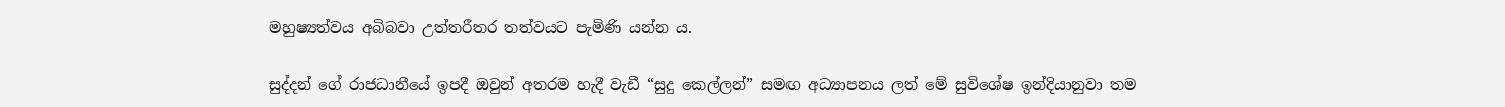මහුෂ්‍යත්වය අබිබවා උත්තරීතර තත්වයට පැමිණි යන්න ය.

සුද්දන් ගේ රාජධානීයේ ඉපදී ඔවුන් අතරම හැදී වැඩී “සුදු කෙල්ලන්” සමඟ අධ්‍යාපනය ලත් මේ සුවිශේෂ ඉන්දියානුවා තම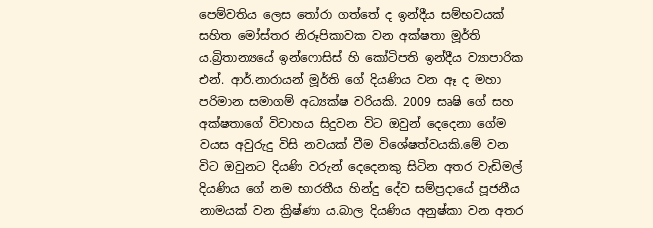පෙම්වතිය ලෙස තෝරා ගත්තේ ද ඉන්දීය සම්භවයක් සහිත මෝස්තර නිරූපිකාවක වන අක්ෂතා මූර්ති ය.බ්‍රිතාන්‍යයේ ඉන්ෆොසිස් හි කෝටිපති ඉන්දීය ව්‍යාපාරික එන්. ආර්.නාරායන් මූර්ති ගේ දියණිය වන ඈ ද මහා පරිමාන සමාගම් අධ්‍යක්ෂ වරියකි. 2009 සෘෂි ගේ සහ අක්ෂතාගේ විවාහය සිදුවන විට ඔවුන් දෙදෙනා ගේම වයස අවුරුදු විසි නවයක් වීම විශේෂත්වයකි.මේ වන විට ඔවුනට දියණි වරුන් දෙදෙනකු සිටින අතර වැඩිමල් දියණිය ගේ නම භාරතීය හින්දු දේව සම්ප්‍රදායේ පූජනීය නාමයක් වන ක්‍රිෂ්ණා ය.බාල දියණිය අනුෂ්කා වන අතර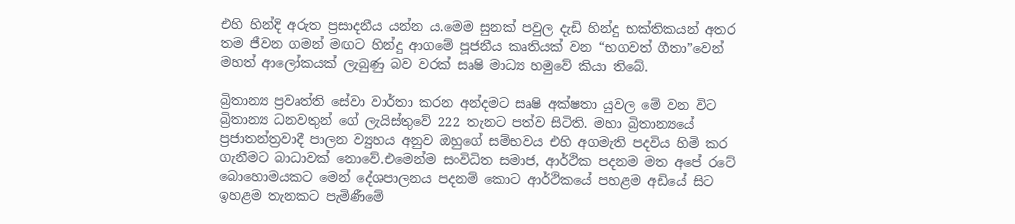එහි හින්දි අරුත ප්‍රසාදනීය යන්න ය.මෙම සුනක් පවුල දැඩි හින්දු භක්තිකයන් අතර තම ජීවන ගමන් මඟට හින්දු ආගමේ පූජනීය කෘතියක් වන “භගවත් ගීතා”වෙන් මහත් ආලෝකයක් ලැබුණු බව වරක් සෘෂි මාධ්‍ය හමුවේ කියා තිබේ.

බ්‍රිතාන්‍ය ප්‍රවෘත්ති සේවා වාර්තා කරන අන්දමට සෘෂි අක්ෂතා යුවල මේ වන විට බ්‍රිතාන්‍ය ධනවතුන් ගේ ලැයිස්තුවේ 222 තැනට පත්ව සිටිති. මහා බ්‍රිතාන්‍යයේ ප්‍රජාතන්ත්‍රවාදී පාලන ව්‍යුහය අනුව ඔහුගේ සම්භවය එහි අගමැති පදවිය හිමි කර ගැනීමට බාධාවක් නොවේ.එමෙන්ම සංවිධිත සමාජ, ආර්ථික පදනම මත අපේ රටේ බොහොමයකට මෙන් දේශපාලනය පදනම් කොට ආර්ථිකයේ පහළම අඩියේ සිට ඉහළම තැනකට පැමිණීමේ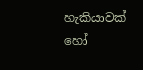හැකියාවක් හෝ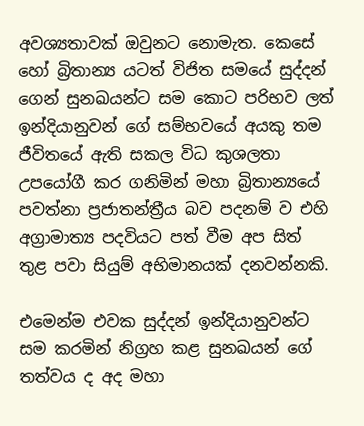අවශ්‍යතාවක් ඔවුනට නොමැත. කෙසේ හෝ බ්‍රිතාන්‍ය යටත් විජිත සමයේ සුද්දන් ගෙන් සුනඛයන්ට සම කොට පරිභව ලත් ඉන්දියානුවන් ගේ සම්භවයේ අයකු තම ජීවිතයේ ඇති සකල විධ කුශලතා උපයෝගී කර ගනිමින් මහා බ්‍රිතාන්‍යයේ පවත්නා ප්‍රජාතන්ත්‍රීය බව පදනම් ව එහි අග්‍රාමාත්‍ය පදවියට පත් වීම අප සිත් තුළ පවා සියුම් අභිමානයක් දනවන්නකි.

එමෙන්ම එවක සුද්දන් ඉන්දියානුවන්ට සම කරමින් නිග්‍රහ කළ සුනඛයන් ගේ තත්වය ද අද මහා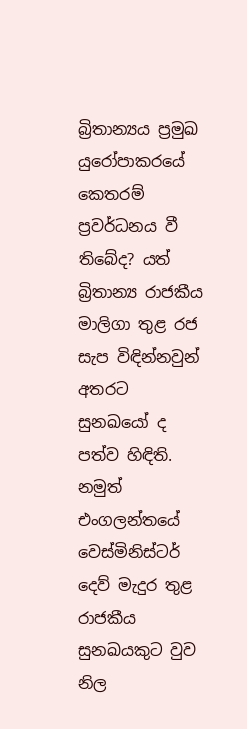බ්‍රිතාන්‍යය ප්‍රමුඛ යුරෝපාකරයේ කෙතරම් ප්‍රවර්ධනය වී තිබේද? යත් බ්‍රිතාන්‍ය රාජකීය මාලිගා තුළ රජ සැප විඳින්නවුන් අතරට සුනඛයෝ ද පත්ව හිඳිති. නමුත් එංගලන්තයේ වෙස්මිනිස්ටර් දෙව් මැදුර තුළ රාජකීය සුනඛයකුට වුව නිල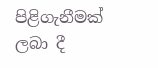පිළිගැනීමක් ලබා දී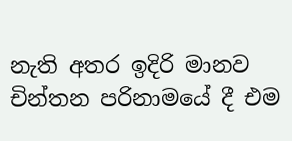නැති අතර ඉදිරි මානව චින්තන පරිනාමයේ දී එම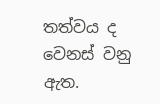තත්වය ද වෙනස් වනු ඇත.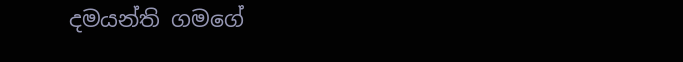දමයන්ති ගමගේ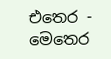එතෙර - මෙතෙර